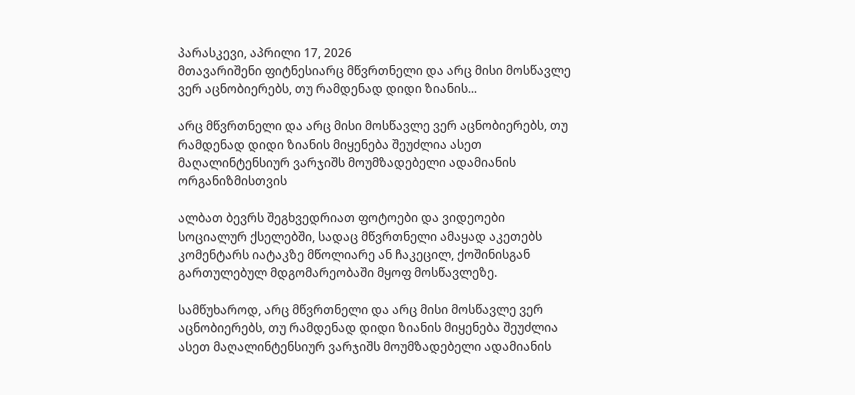პარასკევი, აპრილი 17, 2026
მთავარიშენი ფიტნესიარც მწვრთნელი და არც მისი მოსწავლე ვერ აცნობიერებს, თუ რამდენად დიდი ზიანის...

არც მწვრთნელი და არც მისი მოსწავლე ვერ აცნობიერებს, თუ რამდენად დიდი ზიანის მიყენება შეუძლია ასეთ მაღალინტენსიურ ვარჯიშს მოუმზადებელი ადამიანის ორგანიზმისთვის

ალბათ ბევრს შეგხვედრიათ ფოტოები და ვიდეოები სოციალურ ქსელებში, სადაც მწვრთნელი ამაყად აკეთებს კომენტარს იატაკზე მწოლიარე ან ჩაკეცილ, ქოშინისგან გართულებულ მდგომარეობაში მყოფ მოსწავლეზე.

სამწუხაროდ, არც მწვრთნელი და არც მისი მოსწავლე ვერ აცნობიერებს, თუ რამდენად დიდი ზიანის მიყენება შეუძლია ასეთ მაღალინტენსიურ ვარჯიშს მოუმზადებელი ადამიანის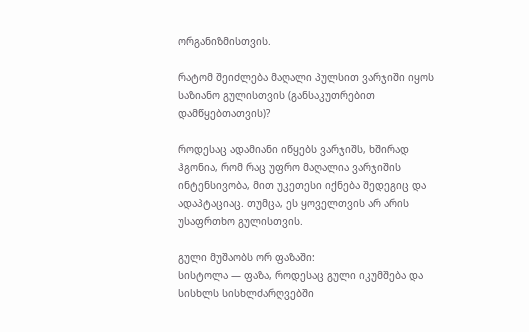ორგანიზმისთვის.

რატომ შეიძლება მაღალი პულსით ვარჯიში იყოს საზიანო გულისთვის (განსაკუთრებით დამწყებთათვის)?

როდესაც ადამიანი იწყებს ვარჯიშს, ხშირად ჰგონია, რომ რაც უფრო მაღალია ვარჯიშის ინტენსივობა, მით უკეთესი იქნება შედეგიც და ადაპტაციაც. თუმცა, ეს ყოველთვის არ არის უსაფრთხო გულისთვის.

გული მუშაობს ორ ფაზაში:
სისტოლა — ფაზა, როდესაც გული იკუმშება და სისხლს სისხლძარღვებში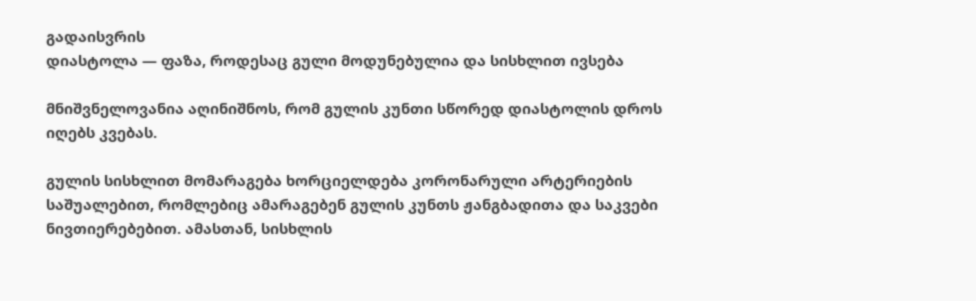გადაისვრის
დიასტოლა — ფაზა, როდესაც გული მოდუნებულია და სისხლით ივსება

მნიშვნელოვანია აღინიშნოს, რომ გულის კუნთი სწორედ დიასტოლის დროს იღებს კვებას.

გულის სისხლით მომარაგება ხორციელდება კორონარული არტერიების საშუალებით, რომლებიც ამარაგებენ გულის კუნთს ჟანგბადითა და საკვები ნივთიერებებით. ამასთან, სისხლის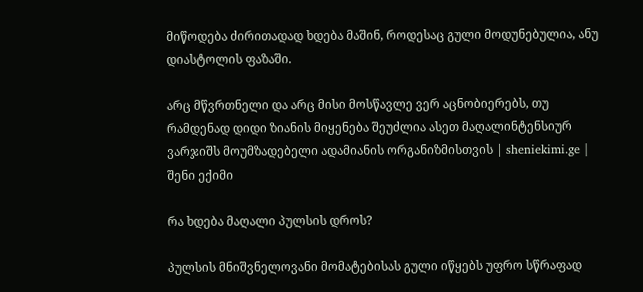მიწოდება ძირითადად ხდება მაშინ, როდესაც გული მოდუნებულია, ანუ დიასტოლის ფაზაში.

არც მწვრთნელი და არც მისი მოსწავლე ვერ აცნობიერებს, თუ რამდენად დიდი ზიანის მიყენება შეუძლია ასეთ მაღალინტენსიურ ვარჯიშს მოუმზადებელი ადამიანის ორგანიზმისთვის | sheniekimi.ge | შენი ექიმი

რა ხდება მაღალი პულსის დროს?

პულსის მნიშვნელოვანი მომატებისას გული იწყებს უფრო სწრაფად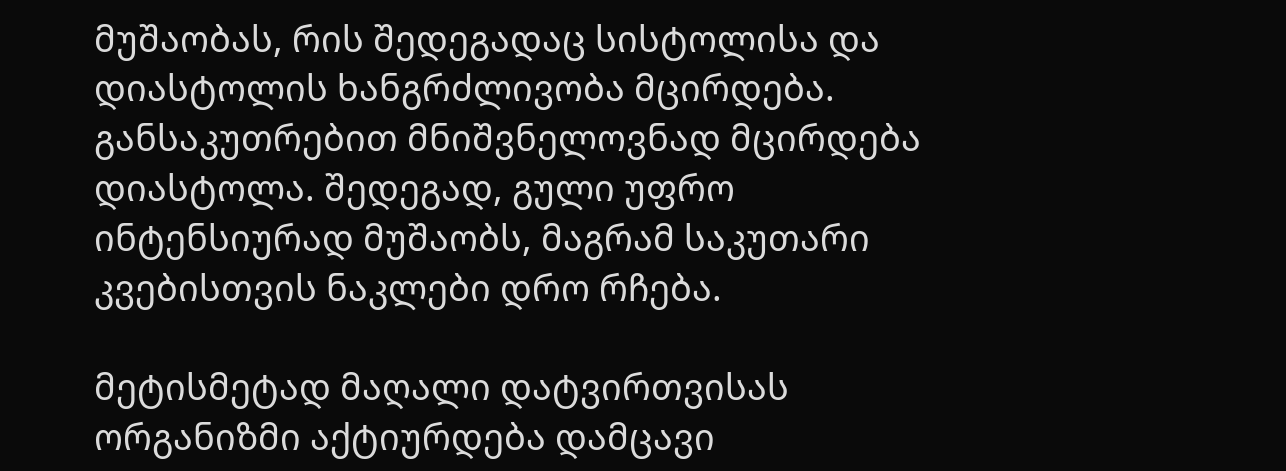მუშაობას, რის შედეგადაც სისტოლისა და დიასტოლის ხანგრძლივობა მცირდება. განსაკუთრებით მნიშვნელოვნად მცირდება დიასტოლა. შედეგად, გული უფრო ინტენსიურად მუშაობს, მაგრამ საკუთარი კვებისთვის ნაკლები დრო რჩება.

მეტისმეტად მაღალი დატვირთვისას ორგანიზმი აქტიურდება დამცავი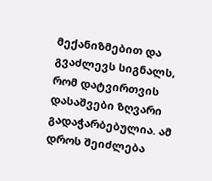მექანიზმებით და გვაძლევს სიგნალს, რომ დატვირთვის დასაშვები ზღვარი გადაჭარბებულია. ამ დროს შეიძლება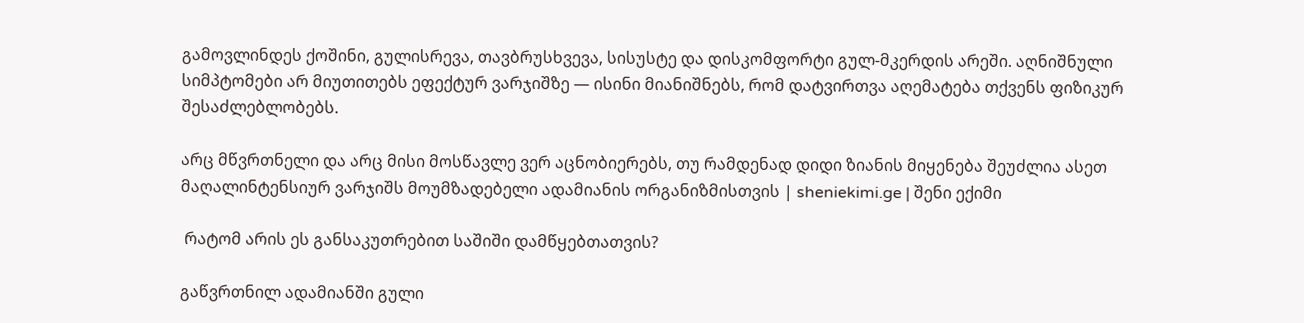გამოვლინდეს ქოშინი, გულისრევა, თავბრუსხვევა, სისუსტე და დისკომფორტი გულ-მკერდის არეში. აღნიშნული სიმპტომები არ მიუთითებს ეფექტურ ვარჯიშზე — ისინი მიანიშნებს, რომ დატვირთვა აღემატება თქვენს ფიზიკურ შესაძლებლობებს.

არც მწვრთნელი და არც მისი მოსწავლე ვერ აცნობიერებს, თუ რამდენად დიდი ზიანის მიყენება შეუძლია ასეთ მაღალინტენსიურ ვარჯიშს მოუმზადებელი ადამიანის ორგანიზმისთვის | sheniekimi.ge | შენი ექიმი

 რატომ არის ეს განსაკუთრებით საშიში დამწყებთათვის?

გაწვრთნილ ადამიანში გული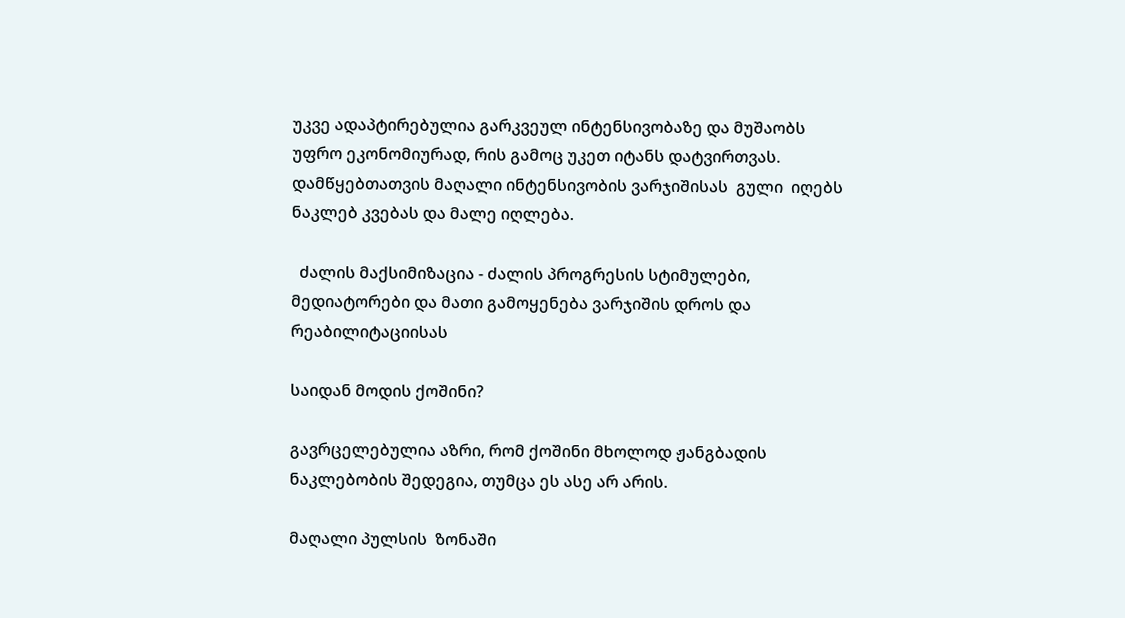უკვე ადაპტირებულია გარკვეულ ინტენსივობაზე და მუშაობს უფრო ეკონომიურად, რის გამოც უკეთ იტანს დატვირთვას. დამწყებთათვის მაღალი ინტენსივობის ვარჯიშისას  გული  იღებს ნაკლებ კვებას და მალე იღლება.

  ძალის მაქსიმიზაცია - ძალის პროგრესის სტიმულები, მედიატორები და მათი გამოყენება ვარჯიშის დროს და რეაბილიტაციისას

საიდან მოდის ქოშინი?

გავრცელებულია აზრი, რომ ქოშინი მხოლოდ ჟანგბადის ნაკლებობის შედეგია, თუმცა ეს ასე არ არის.

მაღალი პულსის  ზონაში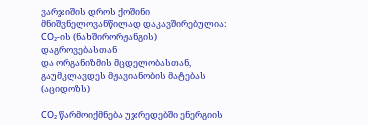ვარჯიშის დროს ქოშინი მნიშვნელოვანწილად დაკავშირებულია: CO₂-ის (ნახშირორჟანგის) დაგროვებასთან
და ორგანიზმის მცდელობასთან, გაუმკლავდეს მჟავიანობის მატებას (აციდოზს)

CO₂ წარმოიქმნება უჯრედებში ენერგიის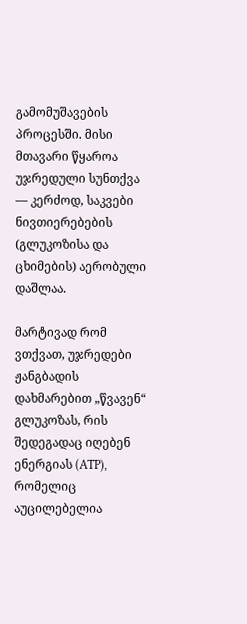გამომუშავების პროცესში. მისი მთავარი წყაროა უჯრედული სუნთქვა — კერძოდ, საკვები ნივთიერებების (გლუკოზისა და ცხიმების) აერობული დაშლაა.

მარტივად რომ ვთქვათ, უჯრედები ჟანგბადის დახმარებით „წვავენ“ გლუკოზას, რის შედეგადაც იღებენ ენერგიას (ATP), რომელიც აუცილებელია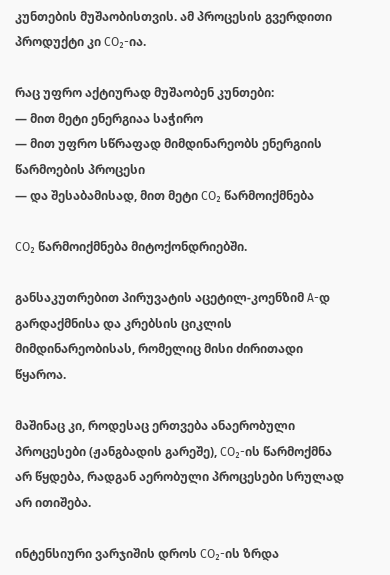კუნთების მუშაობისთვის. ამ პროცესის გვერდითი პროდუქტი კი CO₂-ია.

რაც უფრო აქტიურად მუშაობენ კუნთები:
— მით მეტი ენერგიაა საჭირო
— მით უფრო სწრაფად მიმდინარეობს ენერგიის წარმოების პროცესი
— და შესაბამისად, მით მეტი CO₂ წარმოიქმნება

CO₂ წარმოიქმნება მიტოქონდრიებში.

განსაკუთრებით პირუვატის აცეტილ-კოენზიმ A-დ გარდაქმნისა და კრებსის ციკლის მიმდინარეობისას, რომელიც მისი ძირითადი წყაროა.

მაშინაც კი, როდესაც ერთვება ანაერობული პროცესები (ჟანგბადის გარეშე), CO₂-ის წარმოქმნა არ წყდება, რადგან აერობული პროცესები სრულად არ ითიშება.

ინტენსიური ვარჯიშის დროს CO₂-ის ზრდა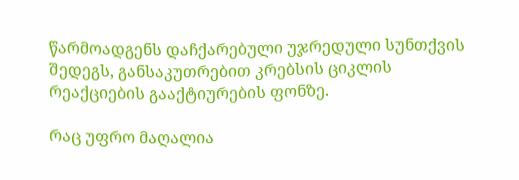წარმოადგენს დაჩქარებული უჯრედული სუნთქვის შედეგს, განსაკუთრებით კრებსის ციკლის რეაქციების გააქტიურების ფონზე.

რაც უფრო მაღალია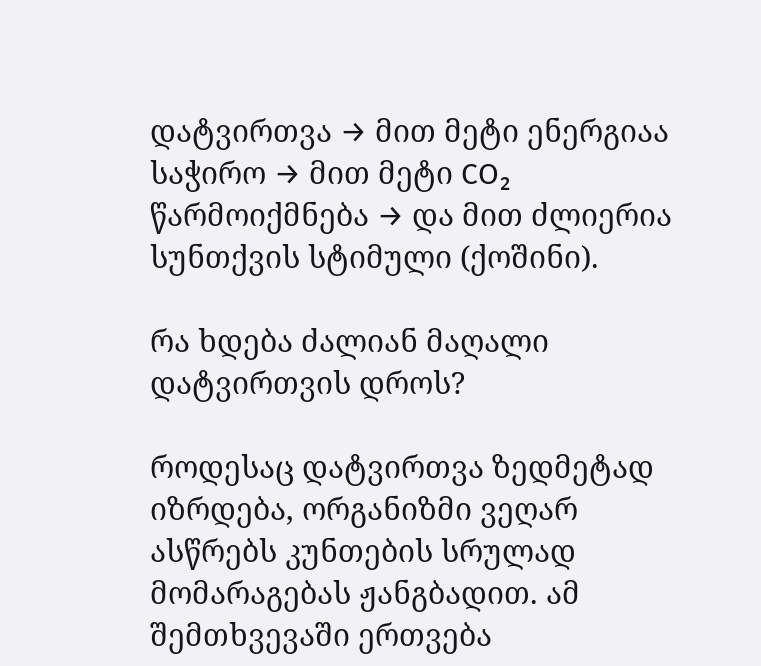დატვირთვა → მით მეტი ენერგიაა საჭირო → მით მეტი CO₂ წარმოიქმნება → და მით ძლიერია სუნთქვის სტიმული (ქოშინი).

რა ხდება ძალიან მაღალი დატვირთვის დროს?

როდესაც დატვირთვა ზედმეტად იზრდება, ორგანიზმი ვეღარ ასწრებს კუნთების სრულად მომარაგებას ჟანგბადით. ამ შემთხვევაში ერთვება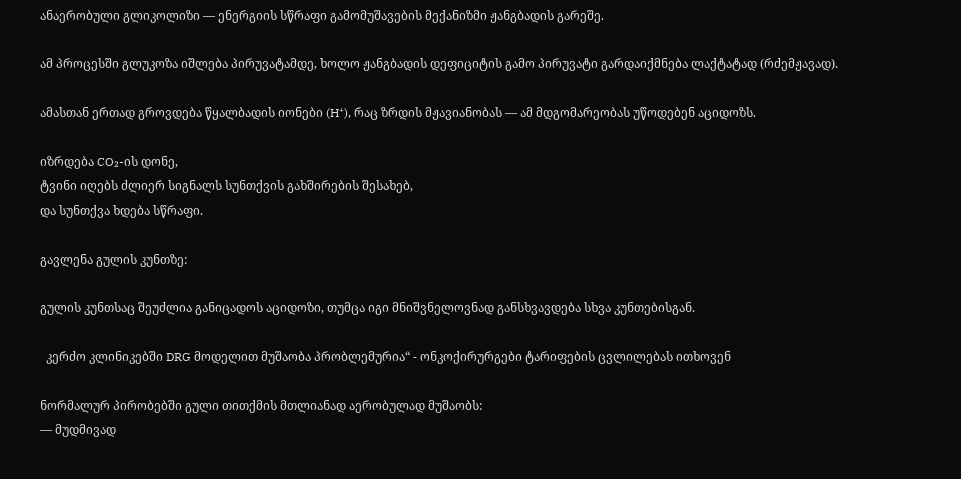ანაერობული გლიკოლიზი — ენერგიის სწრაფი გამომუშავების მექანიზმი ჟანგბადის გარეშე.

ამ პროცესში გლუკოზა იშლება პირუვატამდე, ხოლო ჟანგბადის დეფიციტის გამო პირუვატი გარდაიქმნება ლაქტატად (რძემჟავად).

ამასთან ერთად გროვდება წყალბადის იონები (H⁺), რაც ზრდის მჟავიანობას — ამ მდგომარეობას უწოდებენ აციდოზს.

იზრდება CO₂-ის დონე,
ტვინი იღებს ძლიერ სიგნალს სუნთქვის გახშირების შესახებ,
და სუნთქვა ხდება სწრაფი.

გავლენა გულის კუნთზე:

გულის კუნთსაც შეუძლია განიცადოს აციდოზი, თუმცა იგი მნიშვნელოვნად განსხვავდება სხვა კუნთებისგან.

  კერძო კლინიკებში DRG მოდელით მუშაობა პრობლემურია“ - ონკოქირურგები ტარიფების ცვლილებას ითხოვენ

ნორმალურ პირობებში გული თითქმის მთლიანად აერობულად მუშაობს:
— მუდმივად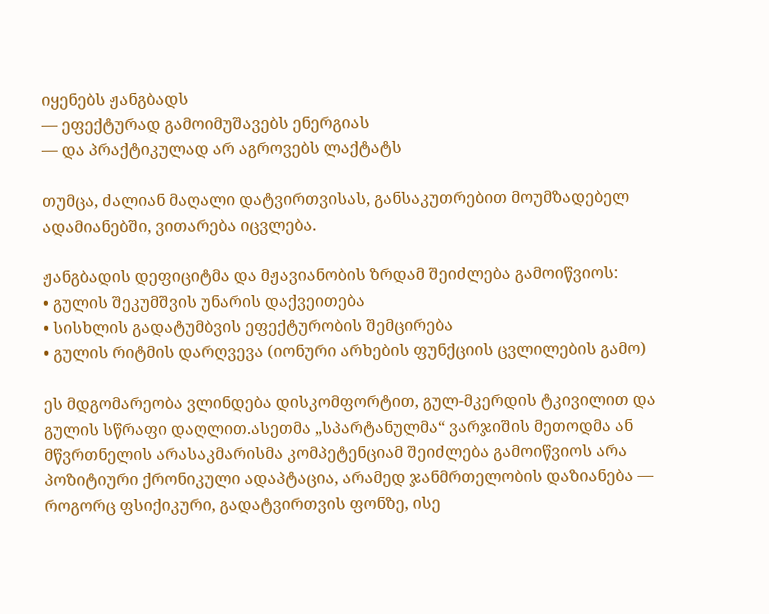იყენებს ჟანგბადს
— ეფექტურად გამოიმუშავებს ენერგიას
— და პრაქტიკულად არ აგროვებს ლაქტატს

თუმცა, ძალიან მაღალი დატვირთვისას, განსაკუთრებით მოუმზადებელ ადამიანებში, ვითარება იცვლება.

ჟანგბადის დეფიციტმა და მჟავიანობის ზრდამ შეიძლება გამოიწვიოს:
• გულის შეკუმშვის უნარის დაქვეითება
• სისხლის გადატუმბვის ეფექტურობის შემცირება
• გულის რიტმის დარღვევა (იონური არხების ფუნქციის ცვლილების გამო)

ეს მდგომარეობა ვლინდება დისკომფორტით, გულ-მკერდის ტკივილით და გულის სწრაფი დაღლით.ასეთმა „სპარტანულმა“ ვარჯიშის მეთოდმა ან მწვრთნელის არასაკმარისმა კომპეტენციამ შეიძლება გამოიწვიოს არა პოზიტიური ქრონიკული ადაპტაცია, არამედ ჯანმრთელობის დაზიანება — როგორც ფსიქიკური, გადატვირთვის ფონზე, ისე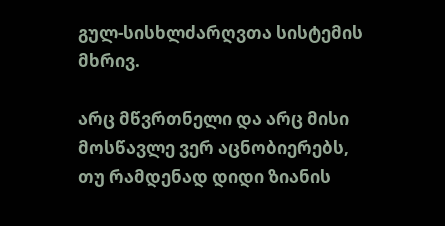გულ-სისხლძარღვთა სისტემის მხრივ.

არც მწვრთნელი და არც მისი მოსწავლე ვერ აცნობიერებს, თუ რამდენად დიდი ზიანის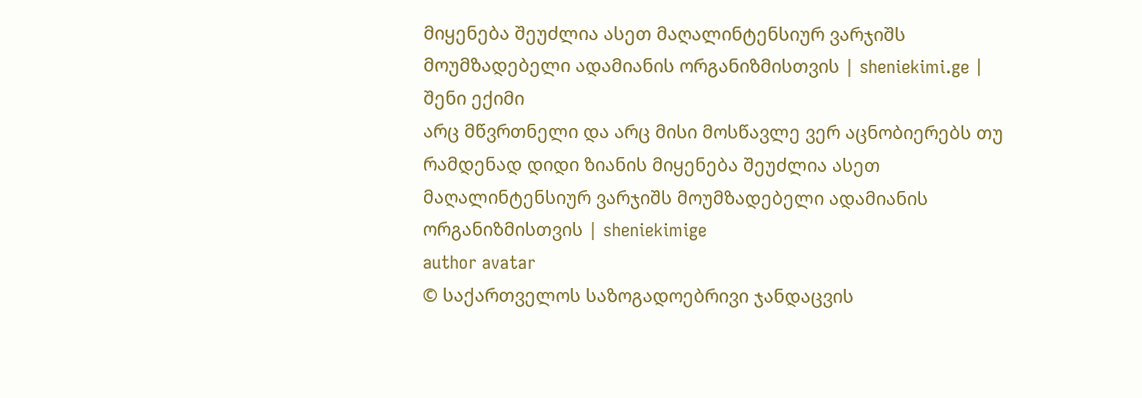მიყენება შეუძლია ასეთ მაღალინტენსიურ ვარჯიშს მოუმზადებელი ადამიანის ორგანიზმისთვის | sheniekimi.ge | შენი ექიმი
არც მწვრთნელი და არც მისი მოსწავლე ვერ აცნობიერებს თუ რამდენად დიდი ზიანის მიყენება შეუძლია ასეთ მაღალინტენსიურ ვარჯიშს მოუმზადებელი ადამიანის ორგანიზმისთვის | sheniekimige
author avatar
© საქართველოს საზოგადოებრივი ჯანდაცვის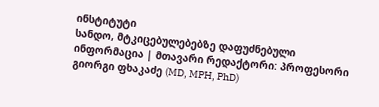ინსტიტუტი
სანდო, მტკიცებულებებზე დაფუძნებული ინფორმაცია | მთავარი რედაქტორი: პროფესორი გიორგი ფხაკაძე (MD, MPH, PhD)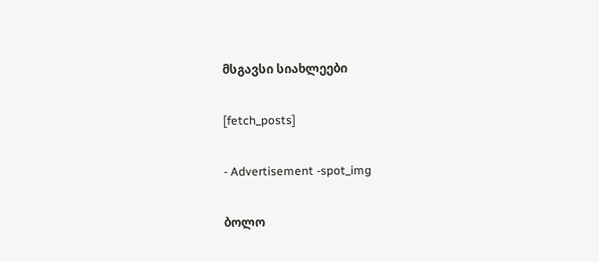მსგავსი სიახლეები

[fetch_posts]

- Advertisement -spot_img

ბოლო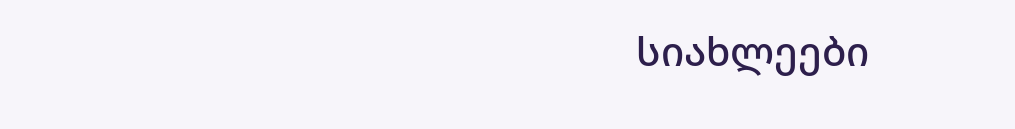სიახლეები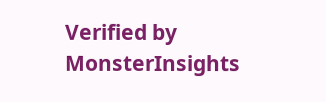Verified by MonsterInsights